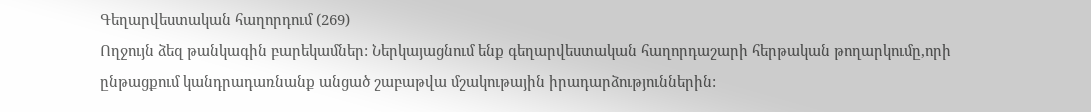Գեղարվեստական հաղորդում (269)
Ողջույն ձեզ թանկագին բարեկամներ: Ներկայացնում ենք գեղարվեստական հաղորդաշարի հերթական թողարկումը,որի ընթացքում կանդրադառնանք անցած շաբաթվա մշակութային իրադարձություններին: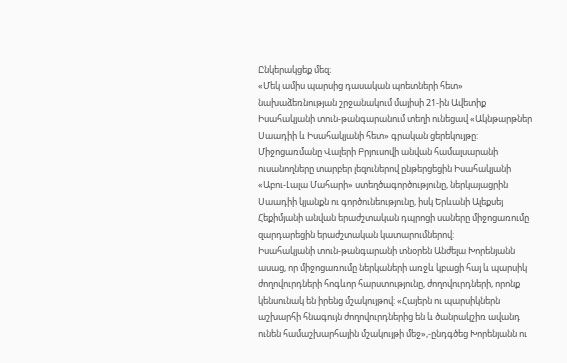Ընկերակցեք մեզ։
«Մեկ ամիս պարսից դասական պոետների հետ» նախաձեռնության շրջանակում մայիսի 21-ին Ավետիք Իսահակյանի տուն-թանգարանում տեղի ունեցավ «Ակնթարթներ Սաադիի և Իսահակյանի հետ» գրական ցերեկույթը:
Միջոցառմանը Վալերի Բրյուսովի անվան համալսարանի ուսանողները տարբեր լեզուներով ընթերցեցին Իսահակյանի «Աբու-Լալա Մահարի» ստեղծագործությունը, ներկայացրին Սաադիի կյանքն ու գործունեությունը, իսկ Երևանի Ալեքսեյ Հեքիմյանի անվան երաժշտական դպրոցի սաները միջոցառումը զարդարեցին երաժշտական կատարումներով:
Իսահակյանի տուն-թանգարանի տնօրեն Անժելա Խորենյանն ասաց, որ միջոցառումը ներկաների առջև կբացի հայ և պարսիկ ժողովուրդների հոգևոր հարստությունը, ժողովուրդների, որոնք կենսունակ են իրենց մշակույթով: «Հայերն ու պարսիկներն աշխարհի հնագույն ժողովուրդներից են և ծանրակշիռ ավանդ ունեն համաշխարհային մշակույթի մեջ»,-ընդգծեց Խորենյանն ու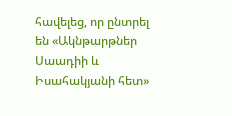հավելեց, որ ընտրել են «Ակնթարթներ Սաադիի և Իսահակյանի հետ»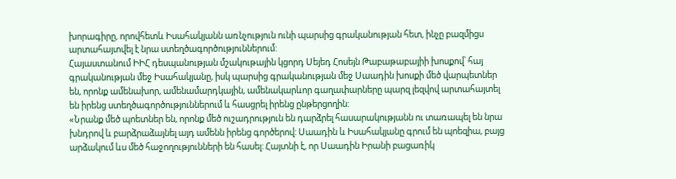խորագիրը, որովհետև Իսահակյանն առնչություն ունի պարսից գրականության հետ, ինչը բազմիցս արտահայտվել է նրա ստեղծագործություններում:
Հայաստանում ԻԻՀ դեսպանության մշակութային կցորդ Սեյեդ Հոսեյն Թաբաթաբայիի խոսքով՝ հայ գրականության մեջ Իսահակյանը, իսկ պարսից գրականության մեջ Սաադին խոսքի մեծ վարպետներ են, որոնք ամենախոր, ամենամարդկային, ամենակարևոր գաղափարները պարզ լեզվով արտահայտել են իրենց ստեղծագործություններում և հասցրել իրենց ընթերցողին:
«Նրանք մեծ պոետներ են, որոնք մեծ ուշադրություն են դարձրել հասարակությանն ու տառապել են նրա խնդրով և բարձրաձայնել այդ ամենն իրենց գործերով: Սաադին և Իսահակյանը գրում են պոեզիա, բայց արձակում ևս մեծ հաջողությունների են հասել: Հայտնի է, որ Սաադին Իրանի բացառիկ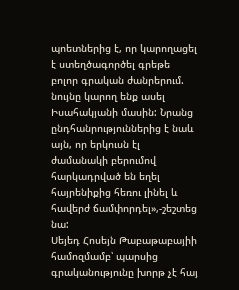պոետներից է, որ կարողացել է ստեղծագործել գրեթե բոլոր գրական ժանրերում. նույնը կարող ենք ասել Իսահակյանի մասին: Նրանց ընդհանրություններից է նաև այն, որ երկուսն էլ ժամանակի բերումով հարկադրված են եղել հայրենիքից հեռու լինել և հավերժ ճամփորդել»,-շեշտեց նա:
Սեյեդ Հոսեյն Թաբաթաբայիի համոզմամբ՝ պարսից գրականությունը խորթ չէ հայ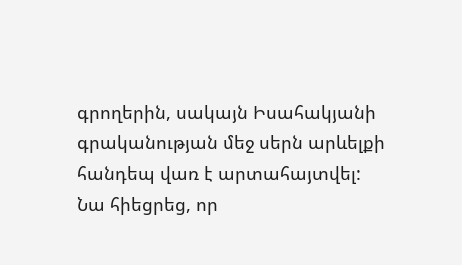գրողերին, սակայն Իսահակյանի գրականության մեջ սերն արևելքի հանդեպ վառ է արտահայտվել:
Նա հիեցրեց, որ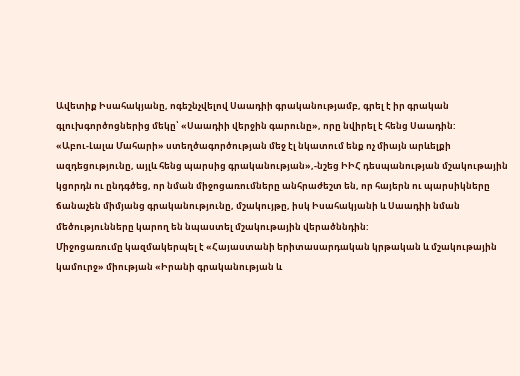Ավետիք Իսահակյանը, ոգեշնչվելով Սաադիի գրականությամբ, գրել է իր գրական գլուխգործոցներից մեկը՝ «Սաադիի վերջին գարունը», որը նվիրել է հենց Սաադին:
«Աբու-Լալա Մահարի» ստեղծագործության մեջ էլ նկատում ենք ոչ միայն արևելքի ազդեցությունը, այլև հենց պարսից գրականության»,-նշեց ԻԻՀ դեսպանության մշակութային կցորդն ու ընդգծեց, որ նման միջոցառումները անհրաժեշտ են, որ հայերն ու պարսիկները ճանաչեն միմյանց գրականությունը, մշակույթը, իսկ Իսահակյանի և Սաադիի նման մեծությունները կարող են նպաստել մշակութային վերածննդին:
Միջոցառումը կազմակերպել է «Հայաստանի երիտասարդական կրթական և մշակութային կամուրջ» միության «Իրանի գրականության և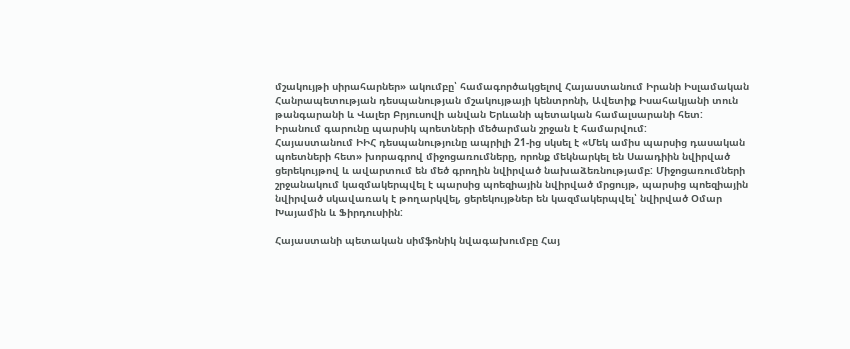մշակույթի սիրահարներ» ակումբը՝ համագործակցելով Հայաստանում Իրանի Իսլամական Հանրապետության դեսպանության մշակույթայի կենտրոնի, Ավետիք Իսահակյանի տուն թանգարանի և Վալեր Բրյուսովի անվան Երևանի պետական համալսարանի հետ:
Իրանում գարունը պարսիկ պոետների մեծարման շրջան է համարվում:
Հայաստանում ԻԻՀ դեսպանությունը ապրիլի 21-ից սկսել է «Մեկ ամիս պարսից դասական պոետների հետ» խորագրով միջոցառումները, որոնք մեկնարկել են Սաադիին նվիրված ցերեկույթով և ավարտում են մեծ գրողին նվիրված նախաձեռնությամբ: Միջոցառումների շրջանակում կազմակերպվել է պարսից պոեզիային նվիրված մրցույթ, պարսից պոեզիային նվիրված սկավառակ է թողարկվել, ցերեկույթներ են կազմակերպվել՝ նվիրված Օմար Խայամին և Ֆիրդուսիին:

Հայաստանի պետական սիմֆոնիկ նվագախումբը Հայ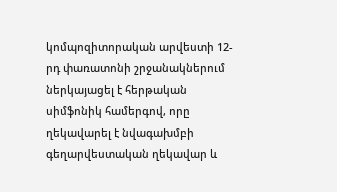կոմպոզիտորական արվեստի 12-րդ փառատոնի շրջանակներում ներկայացել է հերթական սիմֆոնիկ համերգով, որը ղեկավարել է նվագախմբի գեղարվեստական ղեկավար և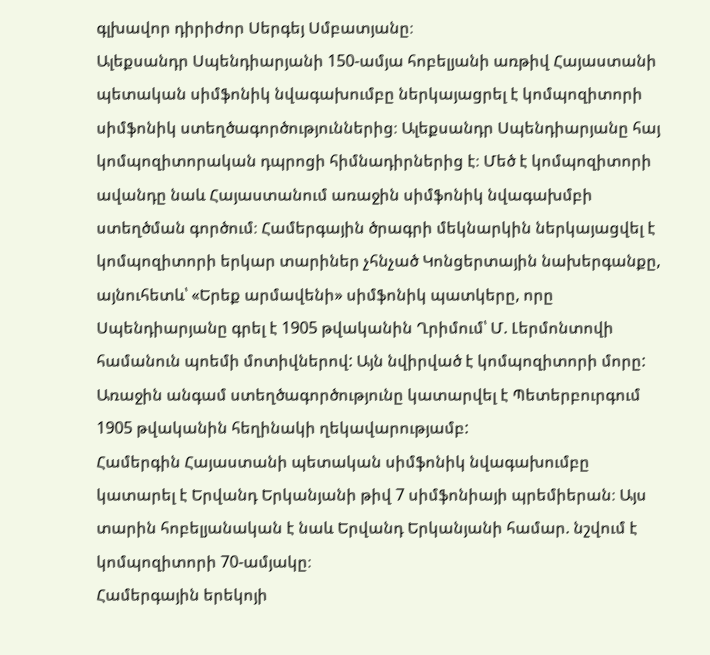գլխավոր դիրիժոր Սերգեյ Սմբատյանը։
Ալեքսանդր Սպենդիարյանի 150-ամյա հոբելյանի առթիվ Հայաստանի պետական սիմֆոնիկ նվագախումբը ներկայացրել է կոմպոզիտորի սիմֆոնիկ ստեղծագործություններից։ Ալեքսանդր Սպենդիարյանը հայ կոմպոզիտորական դպրոցի հիմնադիրներից է։ Մեծ է կոմպոզիտորի ավանդը նաև Հայաստանում առաջին սիմֆոնիկ նվագախմբի ստեղծման գործում։ Համերգային ծրագրի մեկնարկին ներկայացվել է կոմպոզիտորի երկար տարիներ չհնչած Կոնցերտային նախերգանքը, այնուհետև՝ «Երեք արմավենի» սիմֆոնիկ պատկերը, որը Սպենդիարյանը գրել է 1905 թվականին Ղրիմում՝ Մ. Լերմոնտովի համանուն պոեմի մոտիվներով: Այն նվիրված է կոմպոզիտորի մորը: Առաջին անգամ ստեղծագործությունը կատարվել է Պետերբուրգում 1905 թվականին հեղինակի ղեկավարությամբ:
Համերգին Հայաստանի պետական սիմֆոնիկ նվագախումբը կատարել է Երվանդ Երկանյանի թիվ 7 սիմֆոնիայի պրեմիերան։ Այս տարին հոբելյանական է նաև Երվանդ Երկանյանի համար. նշվում է կոմպոզիտորի 70-ամյակը։
Համերգային երեկոյի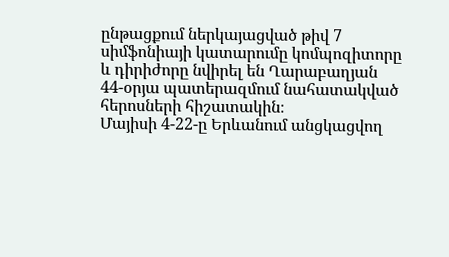ընթացքում ներկայացված թիվ 7 սիմֆոնիայի կատարումը կոմպոզիտորը և դիրիժորը նվիրել են Ղարաբաղյան 44-օրյա պատերազմում նահատակված հերոսների հիշատակին։
Մայիսի 4-22-ը Երևանում անցկացվող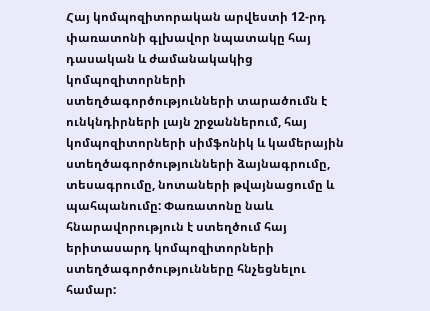Հայ կոմպոզիտորական արվեստի 12-րդ փառատոնի գլխավոր նպատակը հայ դասական և ժամանակակից կոմպոզիտորների ստեղծագործությունների տարածումն է ունկնդիրների լայն շրջաններում, հայ կոմպոզիտորների սիմֆոնիկ և կամերային ստեղծագործությունների ձայնագրումը, տեսագրումը, նոտաների թվայնացումը և պահպանումը: Փառատոնը նաև հնարավորություն է ստեղծում հայ երիտասարդ կոմպոզիտորների ստեղծագործությունները հնչեցնելու համար: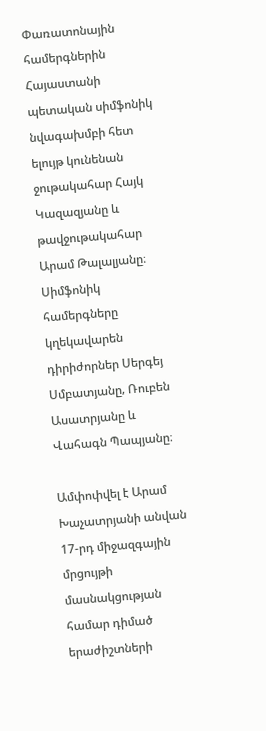Փառատոնային համերգներին Հայաստանի պետական սիմֆոնիկ նվագախմբի հետ ելույթ կունենան ջութակահար Հայկ Կազազյանը և թավջութակահար Արամ Թալալյանը։ Սիմֆոնիկ համերգները կղեկավարեն դիրիժորներ Սերգեյ Սմբատյանը‚ Ռուբեն Ասատրյանը և Վահագն Պապյանը։

Ամփոփվել է Արամ Խաչատրյանի անվան 17-րդ միջազգային մրցույթի մասնակցության համար դիմած երաժիշտների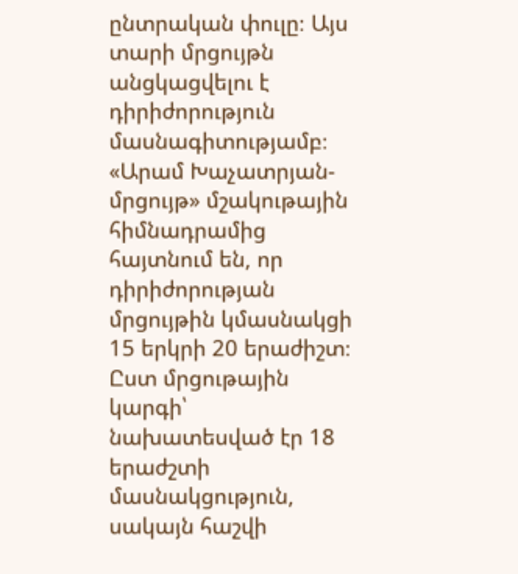ընտրական փուլը։ Այս տարի մրցույթն անցկացվելու է դիրիժորություն մասնագիտությամբ։ «Արամ Խաչատրյան-մրցույթ» մշակութային հիմնադրամից հայտնում են, որ դիրիժորության մրցույթին կմասնակցի 15 երկրի 20 երաժիշտ։
Ըստ մրցութային կարգի՝ նախատեսված էր 18 երաժշտի մասնակցություն, սակայն հաշվի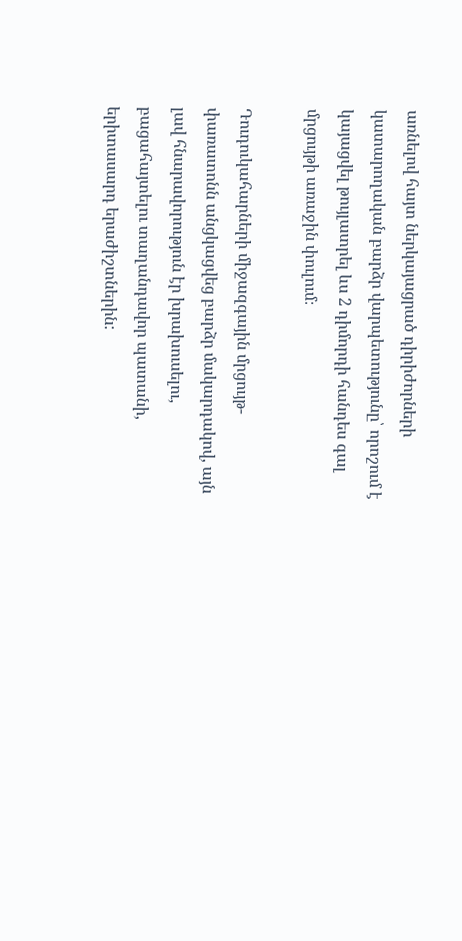առնելով հայտ ներկայացրած դիրիժորների կատարողական բարձր վարպետությունը՝ որոշում է կայացվել թույլատրել ևս 2 դիմորդի հանդես գալ մրցույթի առաջին փուլում։

Դուդուկահարների միջազգային մրցույթ-փառատոնն անցկացվեց բարձր մակարդակով, այն լավ հնարավորություն էր խրախուսելու, բացահայտելու տաղանդավոր պատանի, երիտասարդ երաժիշտներին: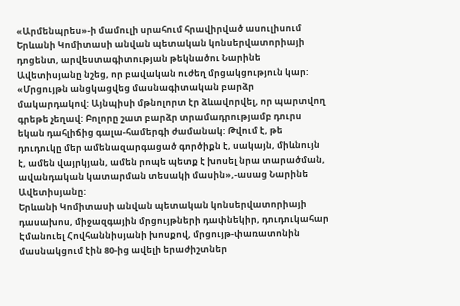«Արմենպրես»-ի մամուլի սրահում հրավիրված ասուլիսում Երևանի Կոմիտասի անվան պետական կոնսերվատորիայի դոցենտ, արվեստագիտության թեկնածու Նարինե Ավետիսյանը նշեց, որ բավական ուժեղ մրցակցություն կար:
«Մրցույթն անցկացվեց մասնագիտական բարձր մակարդակով: Այնպիսի մթնոլորտ էր ձևավորվել, որ պարտվող գրեթե չեղավ: Բոլորը շատ բարձր տրամադրությամբ դուրս եկան դահլիճից գալա-համերգի ժամանակ: Թվում է, թե դուդուկը մեր ամենազարգացած գործիքն է, սակայն, միևնույն է, ամեն վայրկյան, ամեն րոպե պետք է խոսել նրա տարածման, ավանդական կատարման տեսակի մասին»,-ասաց Նարինե Ավետիսյանը:
Երևանի Կոմիտասի անվան պետական կոնսերվատորիայի դասախոս, միջազգային մրցույթների դափնեկիր, դուդուկահար Էմանուել Հովհաննիսյանի խոսքով, մրցույթ-փառատոնին մասնակցում էին 80-ից ավելի երաժիշտներ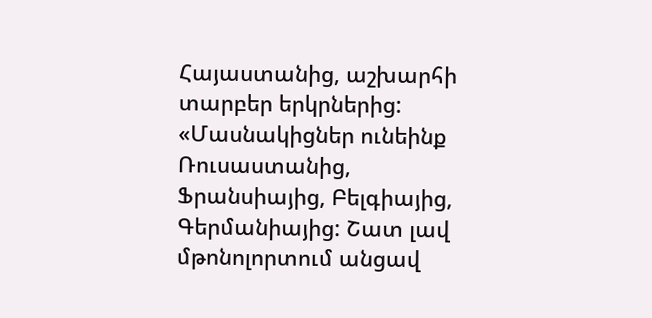Հայաստանից, աշխարհի տարբեր երկրներից:
«Մասնակիցներ ունեինք Ռուսաստանից, Ֆրանսիայից, Բելգիայից, Գերմանիայից: Շատ լավ մթոնոլորտում անցավ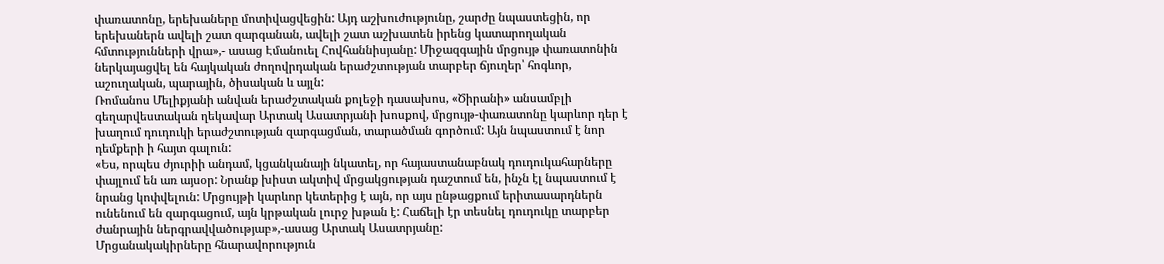փառատոնը, երեխաները մոտիվացվեցին: Այդ աշխուժությունը, շարժը նպաստեցին, որ երեխաներն ավելի շատ զարգանան, ավելի շատ աշխատեն իրենց կատարողական հմտությունների վրա»,- ասաց Էմանուել Հովհաննիսյանը: Միջազգային մրցույթ փառատոնին ներկայացվել են հայկական ժողովրդական երաժշտության տարբեր ճյուղեր՝ հոգևոր, աշուղական, պարային, ծիսական և այլն:
Ռոմանոս Մելիքյանի անվան երաժշտական քոլեջի դասախոս, «Ծիրանի» անսամբլի գեղարվեստական ղեկավար Արտակ Ասատրյանի խոսքով, մրցույթ-փառատոնը կարևոր դեր է խաղում դուդուկի երաժշտության զարգացման, տարածման գործում: Այն նպաստում է նոր դեմքերի ի հայտ գալուն:
«Ես, որպես ժյուրիի անդամ, կցանկանայի նկատել, որ հայաստանաբնակ դուդուկահարները փայլում են առ այսօր: Նրանք խիստ ակտիվ մրցակցության դաշտում են, ինչն էլ նպաստում է նրանց կոփվելուն: Մրցույթի կարևոր կետերից է այն, որ այս ընթացքում երիտասարդներն ունենում են զարգացում, այն կրթական լուրջ խթան է: Հաճելի էր տեսնել դուդուկը տարբեր ժանրային ներգրավվածությաբ»,-ասաց Արտակ Ասատրյանը:
Մրցանակակիրները հնարավորություն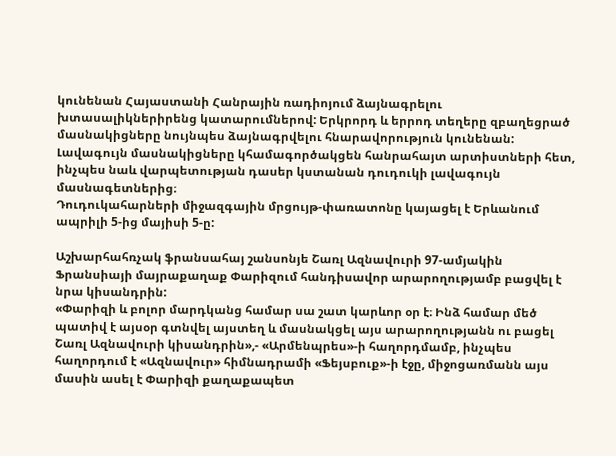կունենան Հայաստանի Հանրային ռադիոյում ձայնագրելու խտասալիկներիրենց կատարումներով: Երկրորդ և երրոդ տեղերը զբաղեցրած մասնակիցները նույնպես ձայնագրվելու հնարավորություն կունենան: Լավագույն մասնակիցները կհամագործակցեն հանրահայտ արտիստների հետ, ինչպես նաև վարպետության դասեր կստանան դուդուկի լավագույն մասնագետներից։
Դուդուկահարների միջազգային մրցույթ-փառատոնը կայացել է Երևանում ապրիլի 5-ից մայիսի 5-ը:

Աշխարհահռչակ ֆրանսահայ շանսոնյե Շառլ Ազնավուրի 97-ամյակին Ֆրանսիայի մայրաքաղաք Փարիզում հանդիսավոր արարողությամբ բացվել է նրա կիսանդրին:
«Փարիզի և բոլոր մարդկանց համար սա շատ կարևոր օր է։ Ինձ համար մեծ պատիվ է այսօր գտնվել այստեղ և մասնակցել այս արարողությանն ու բացել Շառլ Ազնավուրի կիսանդրին»,- «Արմենպրես»-ի հաղորդմամբ, ինչպես հաղորդում է «Ազնավուր» հիմնադրամի «Ֆեյսբուք»-ի էջը, միջոցառմանն այս մասին ասել է Փարիզի քաղաքապետ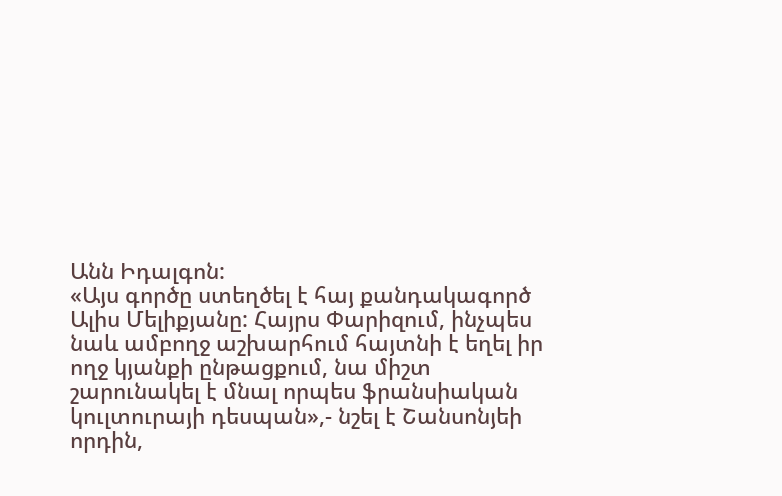Անն Իդալգոն:
«Այս գործը ստեղծել է հայ քանդակագործ Ալիս Մելիքյանը: Հայրս Փարիզում, ինչպես նաև ամբողջ աշխարհում հայտնի է եղել իր ողջ կյանքի ընթացքում, նա միշտ շարունակել է մնալ որպես ֆրանսիական կուլտուրայի դեսպան»,- նշել է Շանսոնյեի որդին,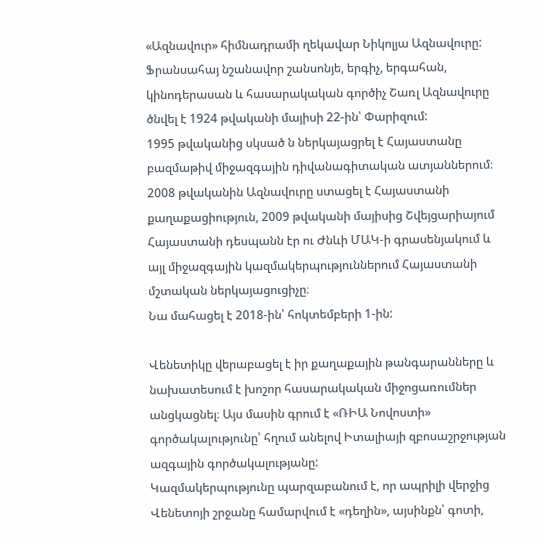«Ազնավուր» հիմնադրամի ղեկավար Նիկոլյա Ազնավուրը:
Ֆրանսահայ նշանավոր շանսոնյե, երգիչ, երգահան, կինոդերասան և հասարակական գործիչ Շառլ Ազնավուրը ծնվել է 1924 թվականի մայիսի 22-ին՝ Փարիզում:
1995 թվականից սկսած ն ներկայացրել է Հայաստանը բազմաթիվ միջազգային դիվանագիտական ատյաններում։ 2008 թվականին Ազնավուրը ստացել է Հայաստանի քաղաքացիություն, 2009 թվականի մայիսից Շվեյցարիայում Հայաստանի դեսպանն էր ու Ժնևի ՄԱԿ-ի գրասենյակում և այլ միջազգային կազմակերպություններում Հայաստանի մշտական ներկայացուցիչը։
Նա մահացել է 2018-ին՝ հոկտեմբերի 1-ին:

Վենետիկը վերաբացել է իր քաղաքային թանգարանները և նախատեսում է խոշոր հասարակական միջոցառումներ անցկացնել։ Այս մասին գրում է «ՌԻԱ Նովոստի» գործակալությունը՝ հղում անելով Իտալիայի զբոսաշրջության ազգային գործակալությանը:
Կազմակերպությունը պարզաբանում է, որ ապրիլի վերջից Վենետոյի շրջանը համարվում է «դեղին», այսինքն՝ գոտի,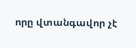որը վտանգավոր չէ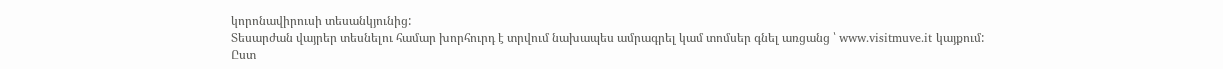կորոնավիրուսի տեսանկյունից:
Տեսարժան վայրեր տեսնելու համար խորհուրդ է տրվում նախապես ամրագրել կամ տոմսեր գնել առցանց ՝ www.visitmuve.it կայքում:
Ըստ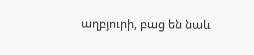աղբյուրի, բաց են նաև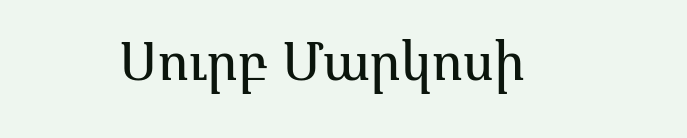Սուրբ Մարկոսի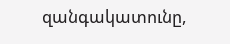զանգակատունը,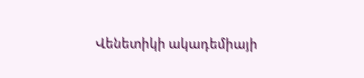Վենետիկի ակադեմիայի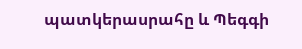պատկերասրահը և Պեգգի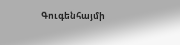Գուգենհայմի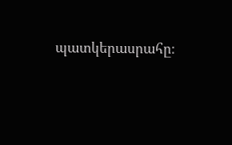պատկերասրահը։